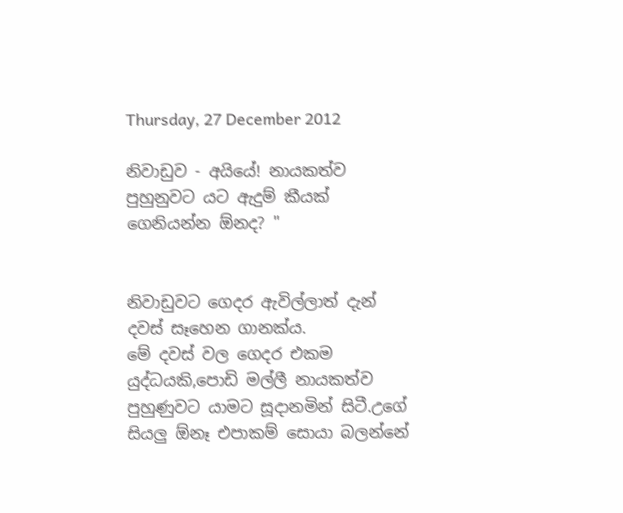Thursday, 27 December 2012

නිවාඩුව - අයියේ! නායකත්ව පුහුනුවට යට ඇදුම් කීයක් ගෙනියන්න ඕනද? "


නිවාඩුවට ගෙදර ඇවිල්ලාත් දැන් දවස් සෑහෙන ගානක්ය.
මේ දවස් වල ගෙදර එකම යුද්ධයකි,පොඩි මල්ලී නායකත්ව පුහුණුවට යාමට සූදානමින් සිටී.උගේ සියලු ඕනෑ එපාකම් සොයා බලන්නේ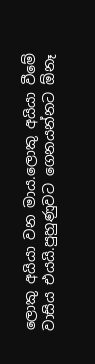ලොකු අයියා වන මාය.ලොකු අයියා වීමේ වාසිය එයයි.පුහුණුවට ගෙනයන්නට ඕනෑ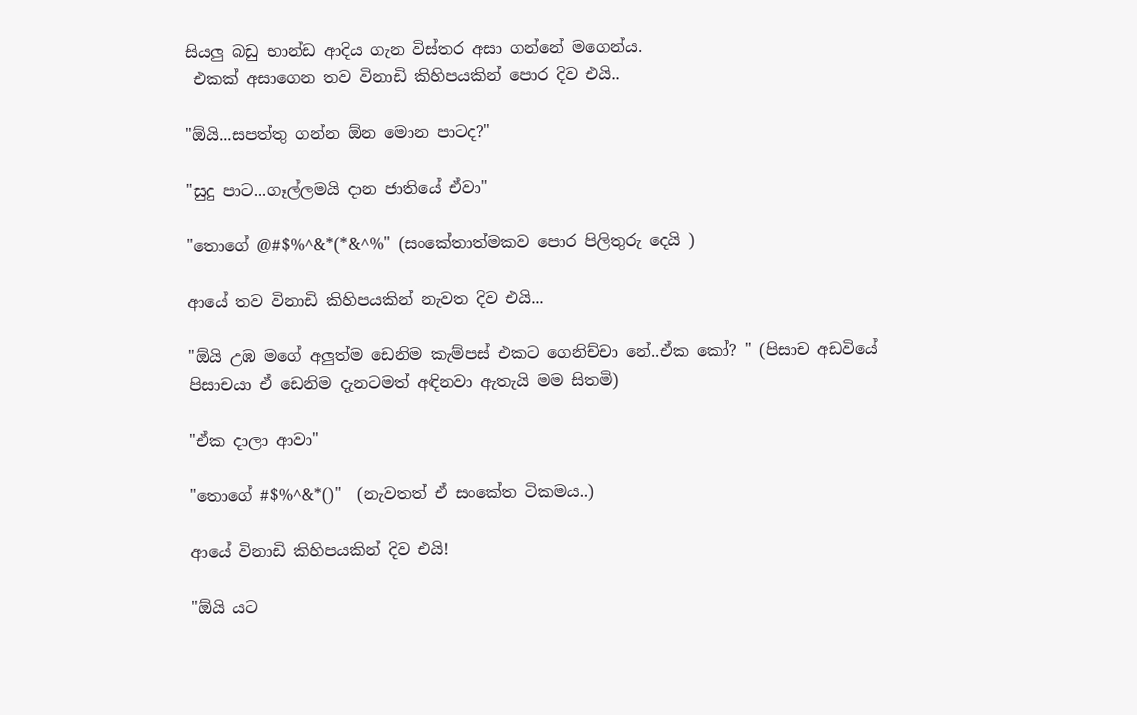සියලු බඩු භාන්ඩ ආදිය ගැන විස්තර අසා ගන්නේ මගෙන්ය.
 එකක් අසාගෙන තව විනාඩි කිහිපයකින් පොර දිව එයි..

"ඕයි...සපත්තු ගන්න ඕන මොන පාටද?"

"සුදු පාට...ගෑල්ලමයි දාන ජාතියේ ඒවා"

"තොගේ @#$%^&*(*&^%" (සංකේතාත්මකව පොර පිලිතුරු දෙයි )

ආයේ තව විනාඩි කිහිපයකින් නැවත දිව එයි...

"ඕයි උඹ මගේ අලුත්ම ඩෙනිම කැම්පස් එකට ගෙනිච්චා නේ..ඒක කෝ? " (පිසාච අඩවියේ පිසාචයා ඒ ඩෙනිම දැනටමත් අඳිනවා ඇතැයි මම සිතමි)

"ඒක දාලා ආවා"

"තොගේ #$%^&*()"  (නැවතත් ඒ සංකේත ටිකමය..)

ආයේ විනාඩි කිහිපයකින් දිව එයි!

"ඕයි යට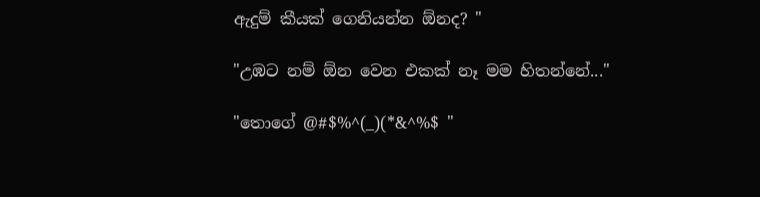ඇදුම් කීයක් ගෙනියන්න ඕනද? "

"උඹට නම් ඕන වෙන එකක් නෑ මම හිතන්නේ..."

"තොගේ @#$%^(_)(*&^%$ "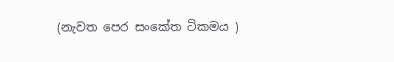(නැවත පෙර සංකේත ටිකමය )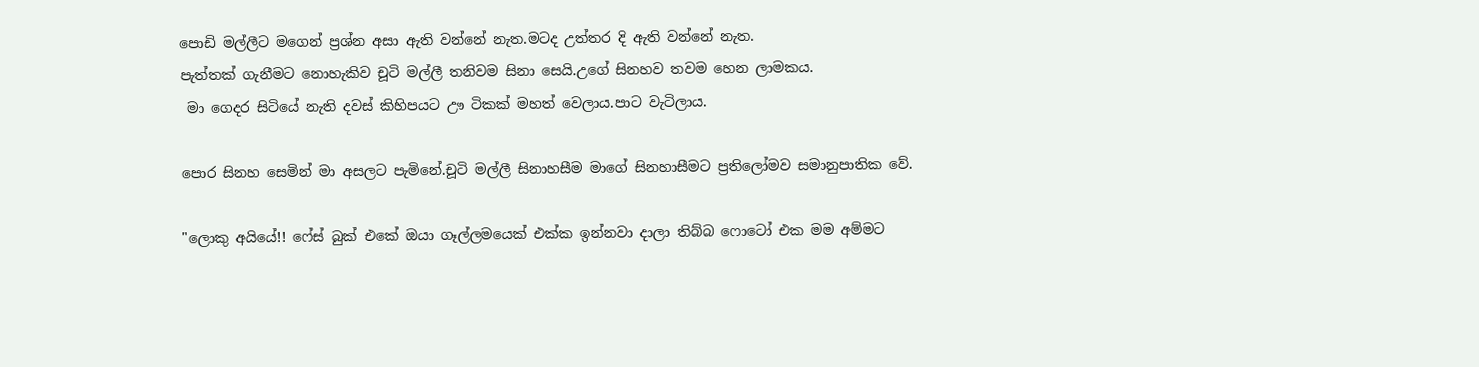පොඩි මල්ලීට මගෙන් ප්‍රශ්න අසා ඇති වන්නේ නැත.මටද උත්තර දි ඇති වන්නේ නැත.
පැත්තක් ගැනීමට නොහැකිව චූටි මල්ලී තනිවම සිනා සෙයි.උගේ සිනහව තවම හෙන ලාමකය.
 මා ගෙදර සිටියේ නැති දවස් කිහිපයට ඌ ටිකක් මහත් වෙලාය.පාට වැටිලාය.

පොර සිනහ සෙමින් මා අසලට පැමිනේ.චූටි මල්ලී සිනාහසීම මාගේ සිනහාසීමට ප්‍රතිලෝමව සමානුපාතික වේ.

"ලොකු අයියේ!! ෆේස් බුක් එකේ ඔයා ගෑල්ලමයෙක් එක්ක ඉන්නවා දාලා තිබ්බ ෆොටෝ එක මම අම්මට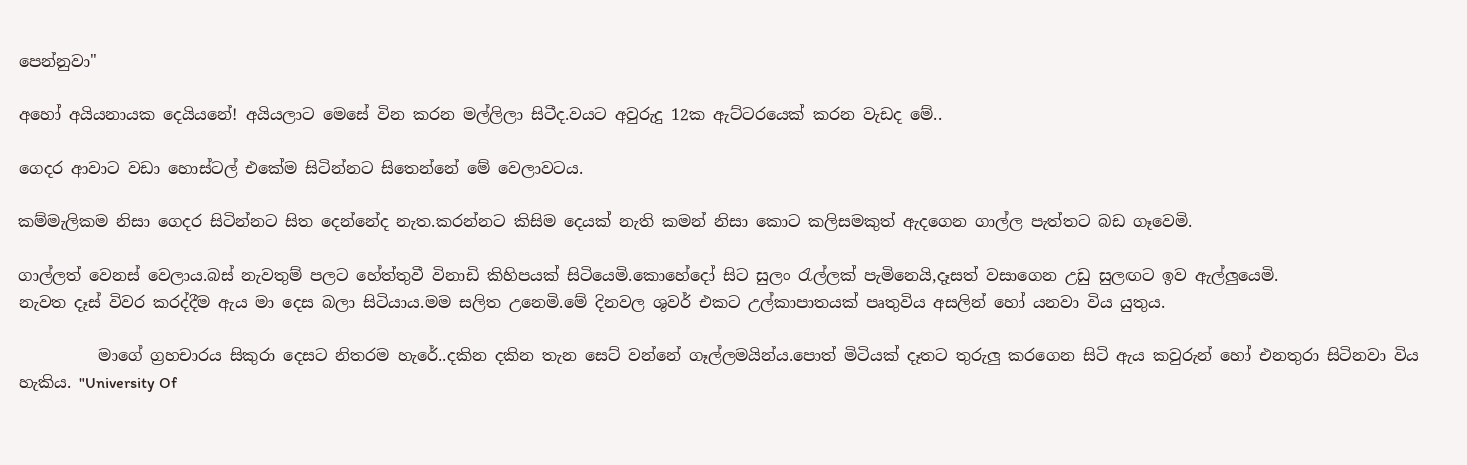පෙන්නුවා"

අහෝ අයියනායක දෙයියනේ! අයියලාට මෙසේ වින කරන මල්ලිලා සිටීද.වයට අවුරුදු 12ක ඇට්ටරයෙක් කරන වැඩද මේ..

ගෙදර ආවාට වඩා හොස්ටල් එකේම සිටින්නට සිතෙන්නේ මේ වෙලාවටය.

කම්මැලිකම නිසා ගෙදර සිටින්නට සිත දෙන්නේද නැත.කරන්නට කිසිම දෙයක් නැති කමන් නිසා කොට කලිසමකුත් ඇදගෙන ගාල්ල පැත්තට බඩ ගෑවෙමි.

ගාල්ලත් වෙනස් වෙලාය.බස් නැවතුම් පලට හේත්තුවී විනාඩි කිහිපයක් සිටියෙමි.කොහේදෝ සිට සුලං රැල්ලක් පැමිනෙයි,දෑසත් වසාගෙන උඩු සුලඟට ඉව ඇල්ලුයෙමි.
නැවත දෑස් විවර කරද්දීම ඇය මා දෙස බලා සිටියාය.මම සලිත උනෙමි.මේ දිනවල ශුවර් එකට උල්කාපාතයක් පෘතුවිය අසලින් හෝ යනවා විය යුතුය.

          මාගේ ග්‍රහචාරය සිකුරා දෙසට නිතරම හැරේ..දකින දකින තැන සෙට් වන්නේ ගෑල්ලමයින්ය.පොත් මිටියක් දෑතට තුරුලු කරගෙන සිටි ඇය කවුරුන් හෝ එනතුරා සිටිනවා විය හැකිය. "University Of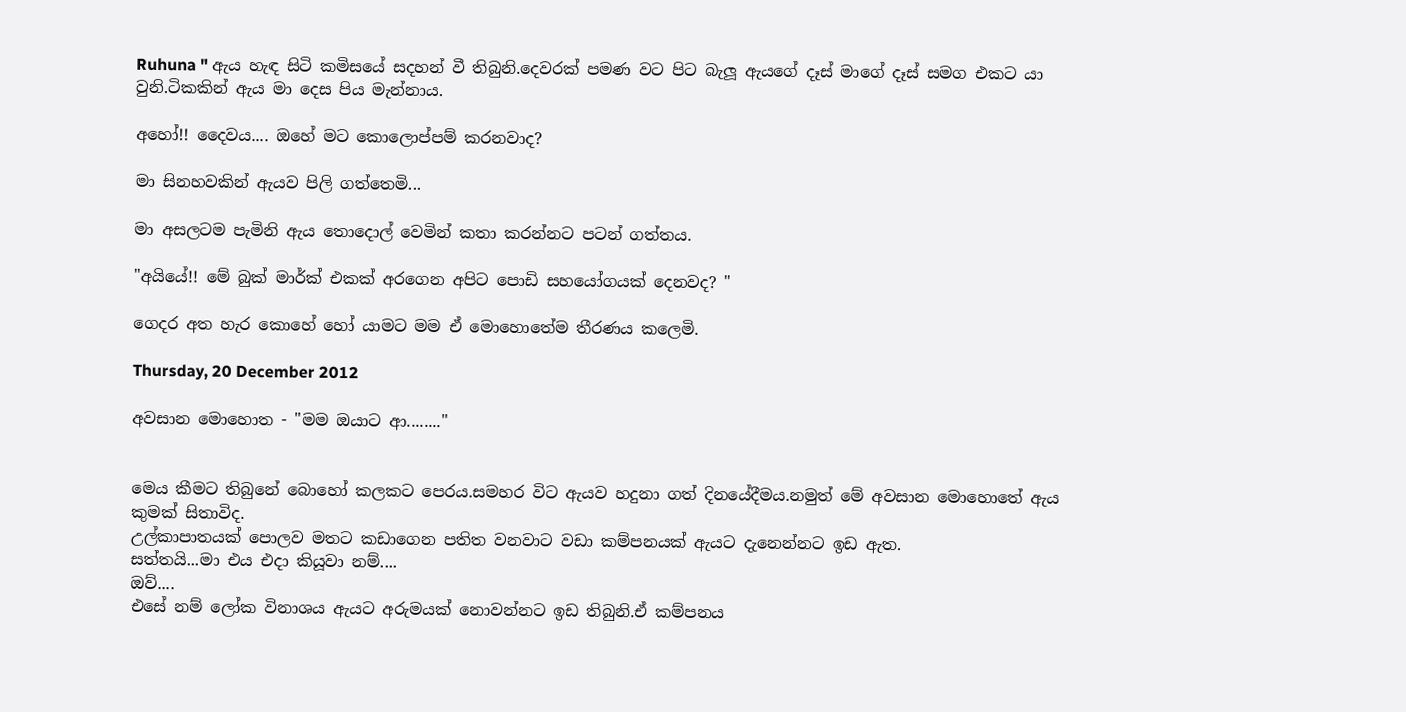Ruhuna " ඇය හැඳ සිටි කමිසයේ සදහන් වී තිබුනි.දෙවරක් පමණ වට පිට බැලූ ඇයගේ දෑස් මාගේ දෑස් සමග එකට යා වුනි.ටිකකින් ඇය මා දෙස පිය මැන්නාය.

අහෝ!! දෛවය.... ඔහේ මට කොලොප්පම් කරනවාද?

මා සිනහවකින් ඇයව පිලි ගත්තෙමි...

මා අසලටම පැමිනි ඇය තොදොල් වෙමින් කතා කරන්නට පටන් ගත්තය.

"අයියේ!! මේ බුක් මාර්ක් එකක් අරගෙන අපිට පොඩි සහයෝගයක් දෙනවද? "

ගෙදර අත හැර කොහේ හෝ යාමට මම ඒ මොහොතේම තීරණය කලෙමි.

Thursday, 20 December 2012

අවසාන මොහොත - "මම ඔයාට ආ........"


මෙය කීමට තිබුනේ බොහෝ කලකට පෙරය.සමහර විට ඇයව හදුනා ගත් දිනයේදීමය.නමුත් මේ අවසාන මොහොතේ ඇය කුමක් සිතාවිද.
උල්කාපාතයක් පොලව මතට කඩාගෙන පතිත වනවාට වඩා කම්පනයක් ඇයට දැනෙන්නට ඉඩ ඇත.
සත්තයි...මා එය එදා කියූවා නම්....
ඔව්....
එසේ නම් ලෝක විනාශය ඇයට අරුමයක් නොවන්නට ඉඩ තිබුනි.ඒ කම්පනය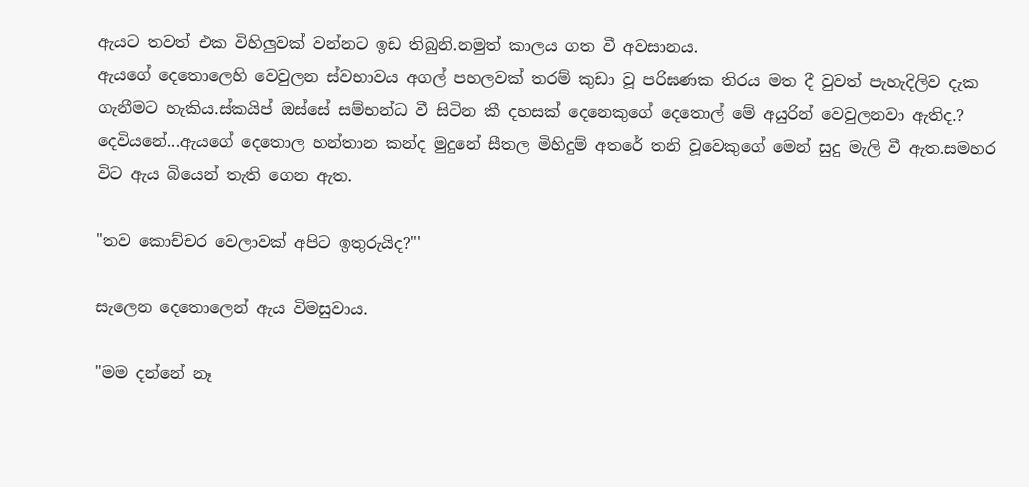ඇයට තවත් එක විහිලුවක් වන්නට ඉඩ තිබුනි.නමුත් කාලය ගත වී අවසානය.
ඇයගේ දෙතොලෙහි වෙවුලන ස්වභාවය අගල් පහලවක් තරම් කුඩා වූ පරිඝණක තිරය මත දී වුවත් පැහැදිලිව දැක ගැනීමට හැකිය.ස්කයිප් ඔස්සේ සම්භන්ධ වී සිටින කී දහසක් දෙනෙකුගේ දෙතොල් මේ අයුරින් වෙවුලනවා ඇතිද.?
දෙවියනේ...ඇයගේ දෙතොල හන්තාන කන්ද මුදුනේ සීතල මිහිදුම් අතරේ තනි වූවෙකුගේ මෙන් සුදු මැලි වී ඇත.සමහර විට ඇය බියෙන් තැති ගෙන ඇත.

"තව කොච්චර වෙලාවක් අපිට ඉතුරුයිද?"'

සැලෙන දෙතොලෙන් ඇය විමසුවාය.

"මම දන්නේ නෑ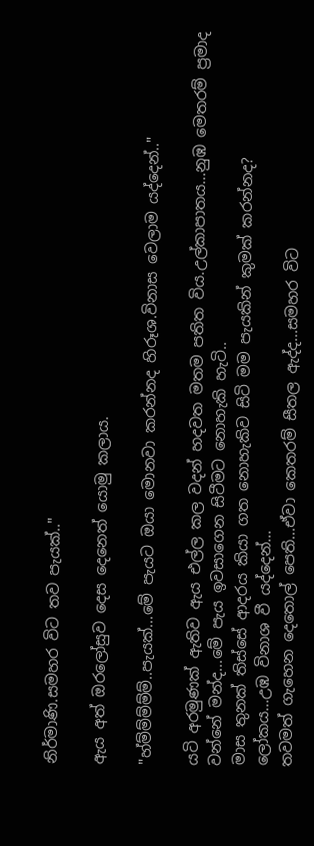නිර්මාණි.සමහර විට තව පැයක්.."

ඇය අත් ඔරලෝසුව දෙස දෙනෙත් යොමු කලාය.

"හ්ම්ම්ම්ම්ම්..පැයක්...මේ පැයට ඔයා මොනවා කරන්නද හිරූශ.විනාස වෙලාම යද්දෙන්.."

යටි අරමුණක් ඇතිව ඇය එල්ල කල වදන් හදවත මතම පතිත විය.උල්කාපාතය...නුඹ මෙතරම් ප්‍රමාද වන්නේ මන්ද...මේ පැය ඉවසාගෙන සිටීමට නොහැකි හැටි..
මාස තුනක් තිස්සේ ආදරය කියා ගත නොහැකිව සිටි මම පැයකින් කුමක් කරන්නද?
ලෝකය...උඹ විනාශ වී යද්දෙන්...
තවමත් ගැහෙන දෙතොල් පෙති...ඒවා කෙතරම් සීතල ඇද්ද...සමහර විට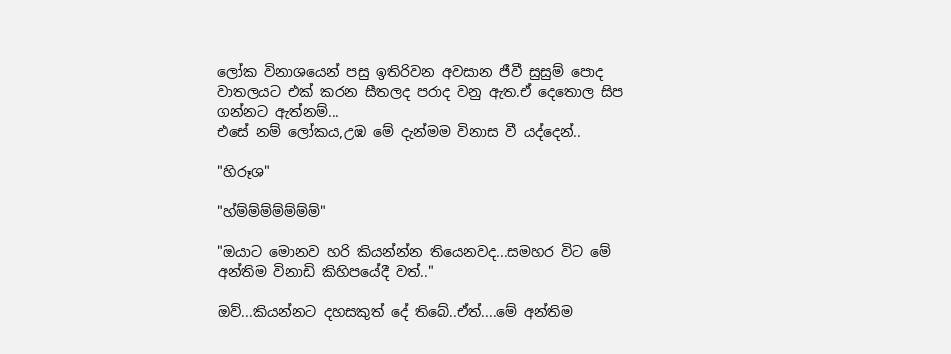ලෝක විනාශයෙන් පසු ඉතිරිවන අවසාන ජීවී සුසුම් පොද වාතලයට එක් කරන සීතලද පරාද වනු ඇත.ඒ දෙතොල සිප ගන්නට ඇත්නම්...
එසේ නම් ලෝකය,උඹ මේ දැන්මම විනාස වී යද්දෙන්..

"හිරූශ"

"හ්ම්ම්ම්ම්ම්ම්ම්"

"ඔයාට මොනව හරි කියන්න්න තියෙනවද...සමහර විට මේ අන්තිම විනාඩි කිහිපයේදී වත්.."

ඔව්...කියන්නට දහසකුත් දේ තිබේ..ඒත්....මේ අන්තිම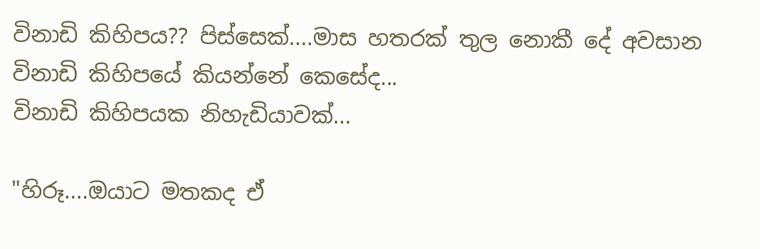විනාඩි කිහිපය?? පිස්සෙක්....මාස හතරක් තුල නොකී දේ අවසාන විනාඩි කිහිපයේ කියන්නේ කෙසේද...
විනාඩි කිහිපයක නිහැඩියාවක්...

"හිරූ....ඔයාට මතකද ඒ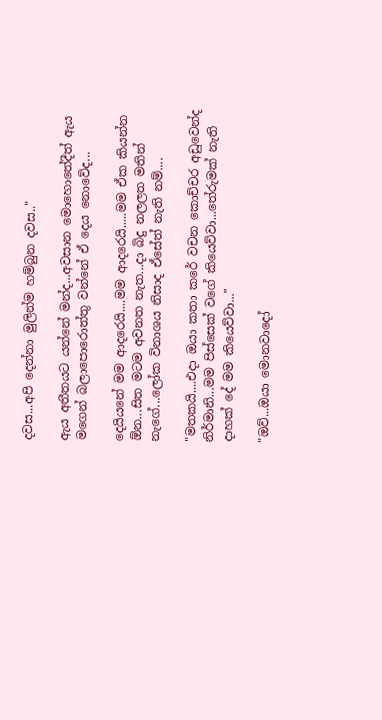දවස...අපි දෙන්නා මුලින්ම හම්බුන දවස.."

ඇය අතීතයට යන්නේ මන්ද...අවසාන මොහොතේදීත් ඇය මගෙන් බලාපොරොත්තු වන්නේ ඒ දෙය නොවේද...

දෙයියනේ මම ආදරෙයි....මම ආදරෙයි.....මම ඒක කියන්න ඕන...සිත මටම අවනත නැත...දා බිදු නලලත මතින් නැගේ...ලෝක විනාශය නිසාද ඒසේත් නැති නම්....

"මතකයි....එදා ඔයා කතා කරේ වචන කොච්චර අඩුවෙන්ද නිර්මානි...මම පිස්සෙක් වගේ කියෙව්වා...තේරුමක් නැති දාහක් දේ මම කියෙව්වා..."

"ඔව්...ඔයා මොනවාදෝ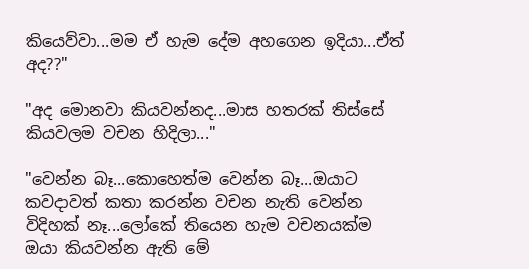කියෙව්වා...මම ඒ හැම දේම අහගෙන ඉදියා...ඒත් අද??"

"අද මොනවා කියවන්නද...මාස හතරක් තිස්සේ කියවලම වචන හිදිලා..."

"වෙන්න බෑ...කොහෙත්ම වෙන්න බෑ...ඔයාට කවදාවත් කතා කරන්න වචන නැති වෙන්න විදිහක් නෑ...ලෝකේ තියෙන හැම වචනයක්ම ඔයා කියවන්න ඇති මේ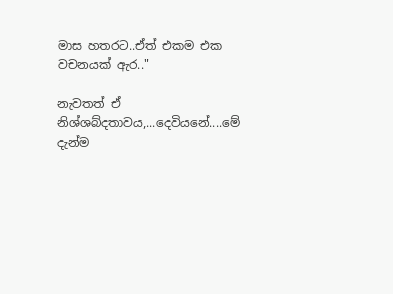මාස හතරට..ඒත් එකම එක වචනයක් ඇර.."

නැවතත් ඒ නිශ්ශබ්දතාවය,...දෙවියනේ....මේ දැන්ම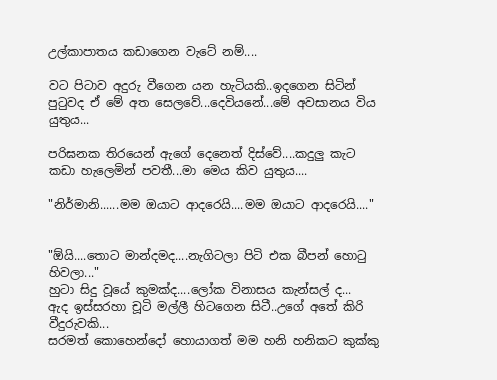උල්කාපාතය කඩාගෙන වැටේ නම්....

වට පිටාව අදුරු වීගෙන යන හැටියකි..ඉදගෙන සිටින් පුටුවද ඒ මේ අත සෙලවේ...දෙවියනේ...මේ අවසානය විය යුතුය...

පරිඝනක තිරයෙන් ඇගේ දෙනෙත් දිස්වේ....කදුලු කැට කඩා හැලෙමින් පවතී...මා මෙය කිව යුතුය....

"නිර්මානි......මම ඔයාට ආදරෙයි....මම ඔයාට ආදරෙයි...."


"ඕයි....තොට මාන්දමද....නැගිටලා පිටි එක බීපන් හොටු හිවලා..."
හුටා සිදු වූයේ කුමක්ද....ලෝක විනාසය කැන්සල් ද...
ඇද ඉස්සරහා චූටි මල්ලී හිටගෙන සිටී..උගේ අතේ කිරි වීදුරුවකි...
සරමත් කොහෙන්දෝ හොයාගත් මම හනි හනිකට කුක්කු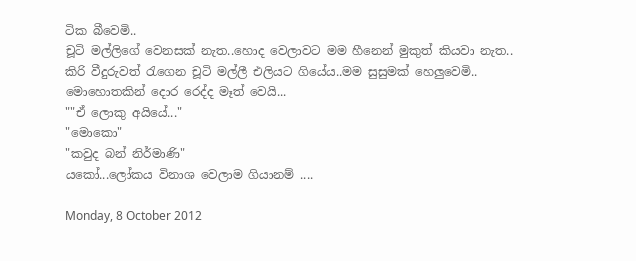ටික බීවෙමි..
චූටි මල්ලිගේ වෙනසක් නැත..හොද වෙලාවට මම හීනෙන් මුකුත් කියවා නැත..
කිරි වීදුරුවත් රැගෙන චූටි මල්ලී එලියට ගියේය..මම සුසුමක් හෙලුවෙමි..
මොහොතකින් දොර රෙද්ද මෑත් වෙයි...
""ඒ ලොකු අයියේ..."
"මොකො"
"කවුද බන් නිර්මාණි"
යකෝ...ලෝකය විනාශ වෙලාම ගියානම් ....

Monday, 8 October 2012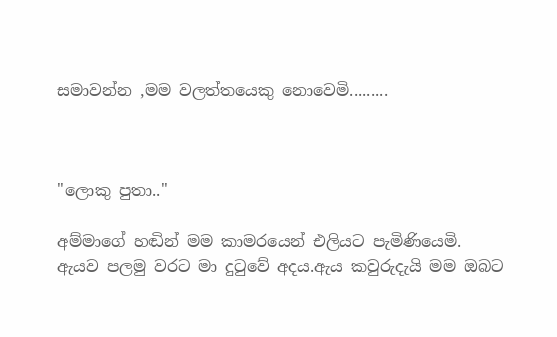සමාවන්න ,මම වලත්තයෙකු නොවෙමි.........



"ලොකු පුතා.."

අම්මාගේ හඬින් මම කාමරයෙන් එලියට පැමිණියෙමි.
ඇයව පලමු වරට මා දුටුවේ අදය.ඇය කවුරුදැයි මම ඔබට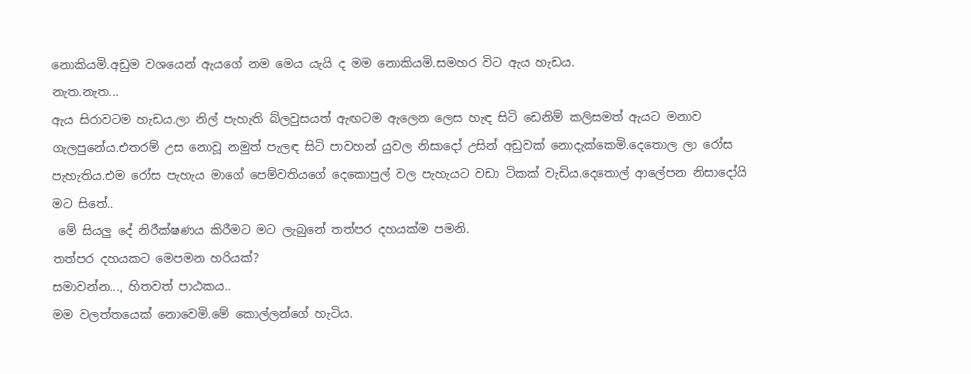නොකියමි.අඩුම වශයෙන් ඇයගේ නම මෙය යැයි ද මම නොකියමි.සමහර විට ඇය හැඩය.
නැත.නැත...
ඇය සිරාවටම හැඩය.ලා නිල් පැහැති බ්ලවුසයත් ඇඟටම ඇලෙන ලෙස හැඳ සිටි ඩෙනිම් කලිසමත් ඇයට මනාව ගැලපුනේය.එතරම් උස නොවූ නමුත් පැලඳ සිටි පාවහන් යුවල නිසාදෝ උසින් අඩුවක් නොදැක්කෙමි.දෙතොල ලා රෝස පැහැතිය.එම රෝස පැහැය මාගේ පෙම්වතියගේ දෙකොපුල් වල පැහැයට වඩා ටිකක් වැඩිය.දෙතොල් ආලේපන නිසාදෝයි මට සිතේ..
 මේ සියලු දේ නිරීක්ෂණය කිරීමට මට ලැබුනේ තත්පර දහයක්ම පමනි.
තත්පර දහයකට මෙපමන හරියක්?
සමාවන්න..., හිතවත් පාඨකය..
මම වලත්තයෙක් නොවෙමි.මේ කොල්ලන්ගේ හැටිය.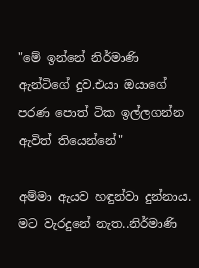"මේ ඉන්නේ නිර්මාණි ඇන්ටිගේ දුව.එයා ඔයාගේ පරණ පොත් ටික ඉල්ලගන්න ඇවිත් තියෙන්නේ"

අම්මා ඇයව හඳුන්වා දුන්නාය. මට වැරදුනේ නැත..නිර්මාණි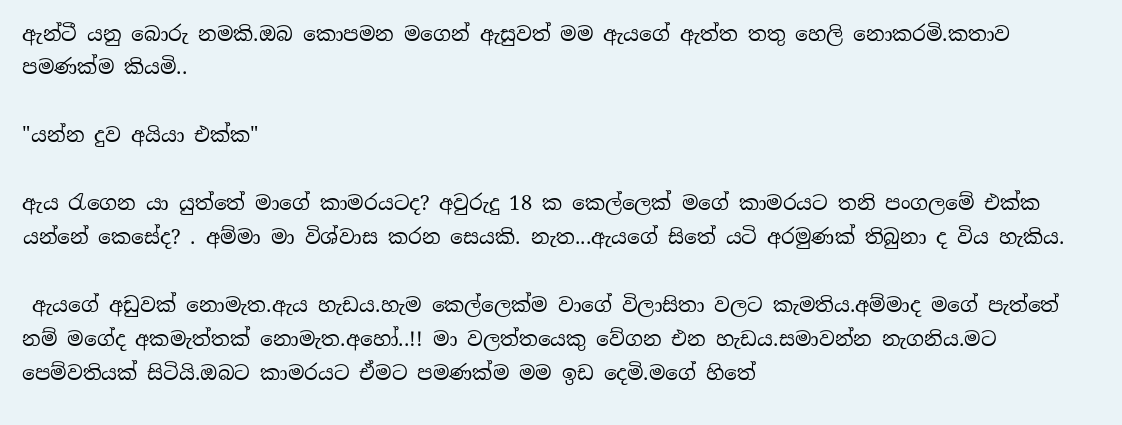ඇන්ටී යනු බොරු නමකි.ඔබ කොපමන මගෙන් ඇසුවත් මම ඇයගේ ඇත්ත තතු හෙලි නොකරමි.කතාව පමණක්ම කියමි..

"යන්න දුව අයියා එක්ක"

ඇය රැගෙන යා යුත්තේ මාගේ කාමරයටද? අවුරුදු 18 ක කෙල්ලෙක් මගේ කාමරයට තනි පංගලමේ එක්ක යන්නේ කෙසේද? . අම්මා මා විශ්වාස කරන සෙයකි. නැත...ඇයගේ සිතේ යටි අරමුණක් තිබුනා ද විය හැකිය.

 ඇයගේ අඩුවක් නොමැත.ඇය හැඩය.හැම කෙල්ලෙක්ම වාගේ විලාසිතා වලට කැමතිය.අම්මාද මගේ පැත්තේ නම් මගේද අකමැත්තක් නොමැත.අහෝ..!! මා වලත්තයෙකු වේගන එන හැඩය.සමාවන්න නැගනිය.මට පෙම්වතියක් සිටියි.ඔබට කාමරයට ඒමට පමණක්ම මම ඉඩ දෙමි.මගේ හිතේ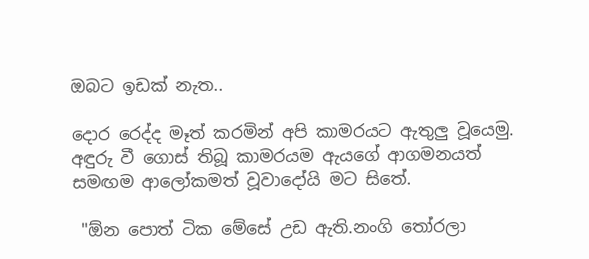ඔබට ඉඩක් නැත..

දොර රෙද්ද මෑත් කරමින් අපි කාමරයට ඇතුලු වූයෙමු.
අඳුරු වී ගොස් තිබූ කාමරයම ඇයගේ ආගමනයත් සමඟම ආලෝකමත් වූවාදෝයි මට සිතේ.

 "ඕන පොත් ටික මේසේ උඩ ඇති.නංගි තෝරලා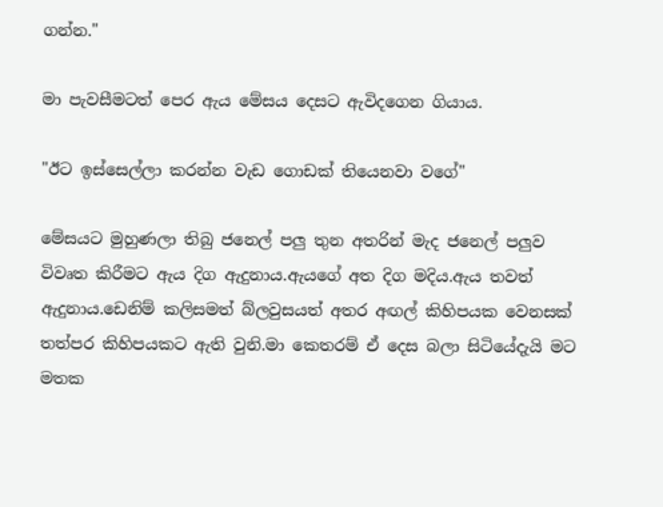ගන්න."

මා පැවසීමටත් පෙර ඇය මේසය දෙසට ඇවිදගෙන ගියාය.

"ඊට ඉස්සෙල්ලා කරන්න වැඩ ගොඩක් තියෙනවා වගේ"

මේසයට මුහුණලා තිබු ජනෙල් පලු තුන අතරින් මැද ජනෙල් පලුව විවෘත කිරීමට ඇය දිග ඇදුනාය.ඇයගේ අත දිග මදිය.ඇය තවත් ඇදුනාය.ඩෙනිම් කලිසමත් බ්ලවුසයත් අතර අඟල් කිහිපයක වෙනසක් තත්පර කිහිපයකට ඇති වුනි.මා කෙතරම් ඒ දෙස බලා සිටියේදැයි මට මතක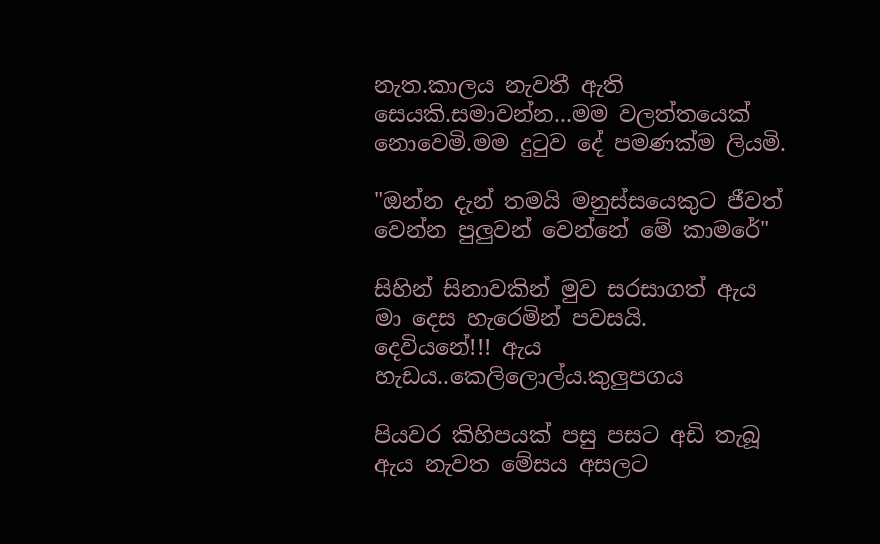නැත.කාලය නැවතී ඇති සෙයකි.සමාවන්න...මම වලත්තයෙක් නොවෙමි.මම දුටුව දේ පමණක්ම ලියමි.

"ඔන්න දැන් තමයි මනුස්සයෙකුට ජීවත් වෙන්න පුලුවන් වෙන්නේ මේ කාමරේ"

සිහින් සිනාවකින් මුව සරසාගත් ඇය මා දෙස හැරෙමින් පවසයි.
දෙවියනේ!!! ඇය හැඩය..කෙලිලොල්ය.කුලුපගය

පියවර කිහිපයක් පසු පසට අඩි තැබූ ඇය නැවත මේසය අසලට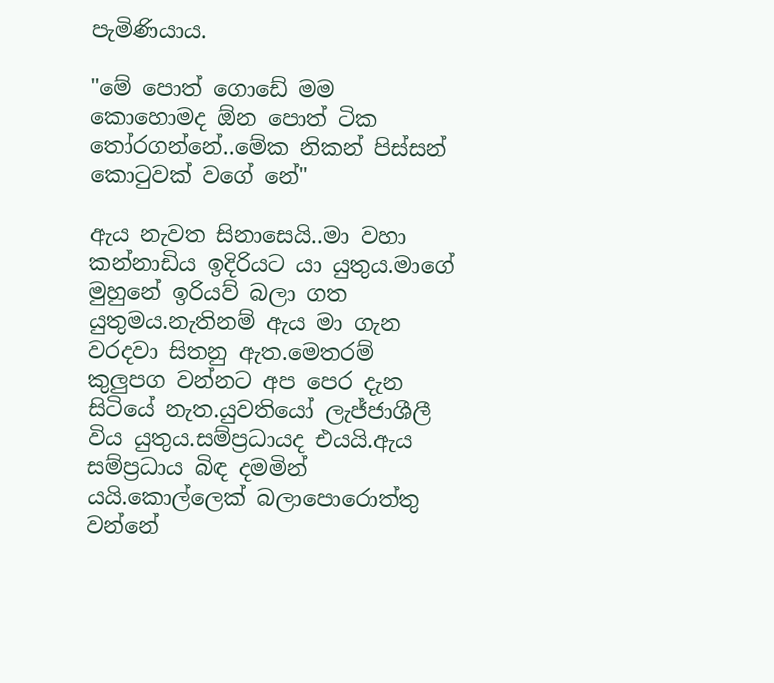පැමිණියාය.

"මේ පොත් ගොඩේ මම කොහොමද ඕන පොත් ටික තෝරගන්නේ..මේක නිකන් පිස්සන් කොටුවක් වගේ නේ"

ඇය නැවත සිනාසෙයි..මා වහා කන්නාඩිය ඉදිරියට යා යුතුය.මාගේ මුහුනේ ඉරියව් බලා ගත යුතුමය.නැතිනම් ඇය මා ගැන වරදවා සිතනු ඇත.මෙතරම් කුලුපග වන්නට අප පෙර දැන සිටියේ නැත.යුවතියෝ ලැජ්ජාශීලී විය යුතුය.සම්ප්‍රධායද එයයි.ඇය සම්ප්‍රධාය බිඳ දමමින් යයි.කොල්ලෙක් බලාපොරොත්තු වන්නේ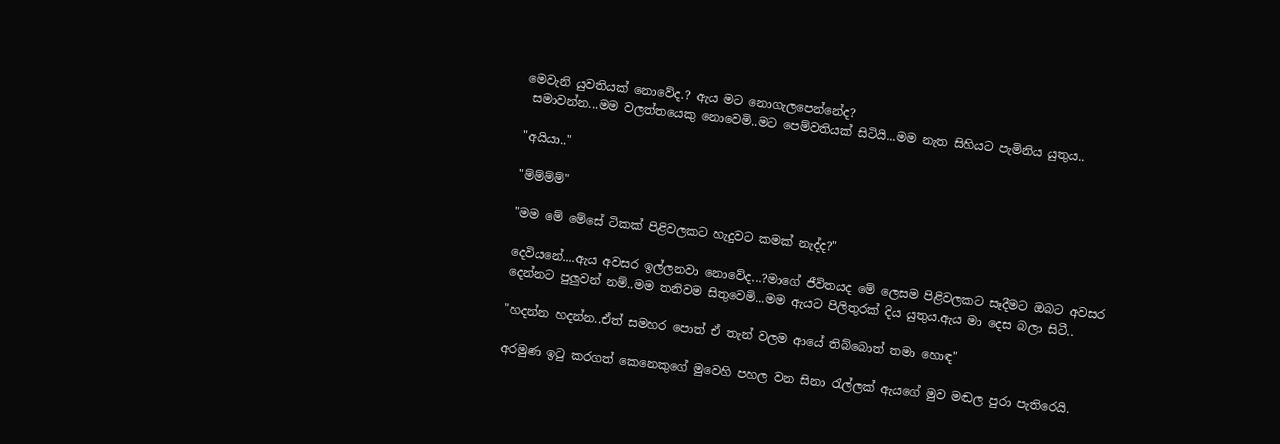මෙවැනි යුවතියක් නොවේද.? ඇය මට නොගැලපෙන්නේද?
 සමාවන්න...මම වලත්තයෙකු නොවෙමි..මට පෙම්වතියක් සිටියි...මම නැත සිහියට පැමිනිය යුතුය..

"අයියා.."

"ම්ම්ම්ම්"

"මම මේ මේසේ ටිකක් පිළිවලකට හැදුවට කමක් නැද්ද?"

දෙවියනේ....ඇය අවසර ඉල්ලනවා නොවේද...?මාගේ ජීවිතයද මේ ලෙසම පිළිවලකට සෑදීමට ඔබට අවසර දෙන්නට පුලුවන් නම්..මම තනිවම සිතුවෙමි...මම ඇයට පිලිතුරක් දිය යුතුය.ඇය මා දෙස බලා සිටී..

"හදන්න හදන්න..ඒත් සමහර පොත් ඒ තැන් වලම ආයේ තිබ්බොත් තමා හොඳ"

අරමුණ ඉටු කරගත් කෙනෙකුගේ මුවෙහි පහල වන සිනා රැල්ලක් ඇයගේ මුව මඬල පුරා පැතිරෙයි.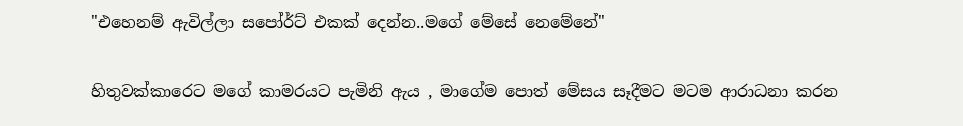"එහෙනම් ඇවිල්ලා සපෝර්ට් එකක් දෙන්න..මගේ මේසේ නෙමේනේ"

හිතුවක්කාරෙට මගේ කාමරයට පැමිනි ඇය , මාගේම පොත් මේසය සෑදීමට මටම ආරාධනා කරන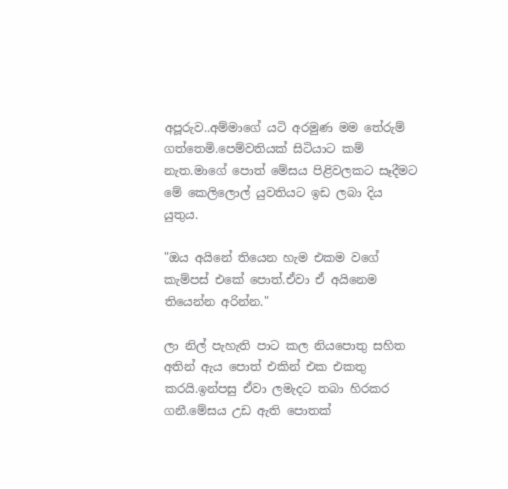අපූරුව..අම්මාගේ යටි අරමුණ මම තේරුම් ගත්තෙමි.පෙම්වතියක් සිටියාට කම් නැත.මාගේ පොත් මේසය පිළිවලකට සෑදීමට මේ කෙලිලොල් යුවතියට ඉඩ ලබා දිය යුතුය.

"ඔය අයිනේ තියෙන හැම එකම වගේ කැම්පස් එකේ පොත්.ඒවා ඒ අයිනෙම තියෙන්න අරින්න."

ලා නිල් පැහැති පාට කල නියපොතු සහිත අතින් ඇය පොත් එකින් එක එකතු කරයි.ඉන්පසු ඒවා ලමැදට තබා හිරකර ගනී.මේසය උඩ ඇති පොතක්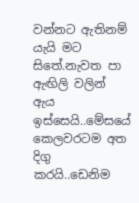වන්නට ඇතිනම් යැයි මට සිතේ.නැවත පා ඇඟිලි වලින් ඇය ඉස්සෙයි..මේසයේ කෙලවරටම අත දිගු කරයි..ඩෙනිම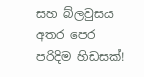සහ බ්ලවුසය අතර පෙර පරිදිම හිඩසක්!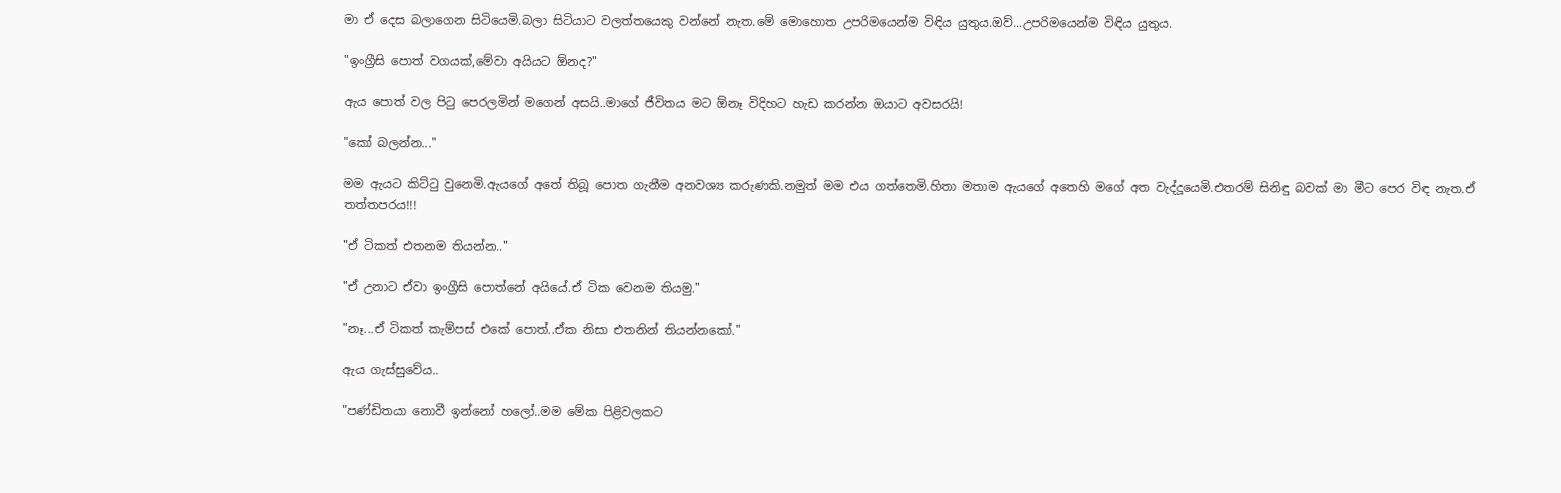මා ඒ දෙස බලාගෙන සිටියෙමි.බලා සිටියාට වලත්තයෙකු වන්නේ නැත.මේ මොහොත උපරිමයෙන්ම විඳිය යුතුය.ඔව්...උපරිමයෙන්ම විඳිය යුතුය.

"ඉංග්‍රීසි පොත් වගයක්,මේවා අයියට ඕනද?"

ඇය පොත් වල පිටු පෙරලමින් මගෙන් අසයි..මාගේ ජීවිතය මට ඕනෑ විදිහට හැඩ කරන්න ඔයාට අවසරයි!

"කෝ බලන්න..."

මම ඇයට කිට්ටු වුනෙමි.ඇයගේ අතේ තිබූ පොත ගැනීම අනවශ්‍ය කරුණකි.නමුත් මම එය ගත්තෙමි.හිතා මතාම ඇයගේ අතෙහි මගේ අත වැද්දූයෙමි.එතරම් සිනිඳු බවක් මා මීට පෙර විඳ නැත.ඒ තත්තපරය!!!

"ඒ ටිකත් එතනම තියන්න.."

"ඒ උනාට ඒවා ඉංග්‍රීසි පොත්නේ අයියේ.ඒ ටික වෙනම තියමු."

"නෑ...ඒ ටිකත් කැම්පස් එකේ පොත්..ඒක නිසා එතනින් තියන්නකෝ."

ඇය ගැස්සුවේය..

"පණ්ඩිතයා නොවී ඉන්නෝ හලෝ..මම මේක පිළිවලකට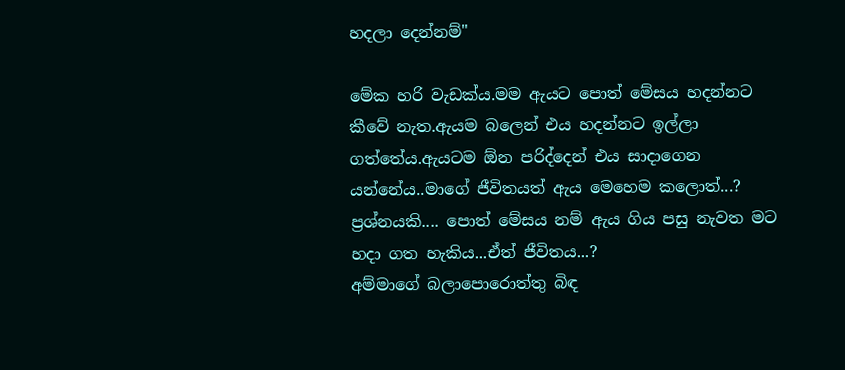හදලා දෙන්නම්"

මේක හරි වැඩක්ය.මම ඇයට පොත් මේසය හදන්නට කීවේ නැත.ඇයම බලෙන් එය හදන්නට ඉල්ලා ගත්තේය.ඇයටම ඕන පරිද්දෙන් එය සාදාගෙන යන්නේය..මාගේ ජීවිතයත් ඇය මෙහෙම කලොත්...?
ප්‍රශ්නයකි.... පොත් මේසය නම් ඇය ගිය පසු නැවත මට හදා ගත හැකිය...ඒත් ජීවිතය...?
අම්මාගේ බලාපොරොත්තු බිඳ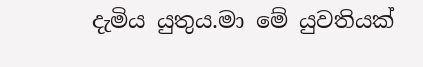දැමිය යුතුය.මා මේ යුවතියක්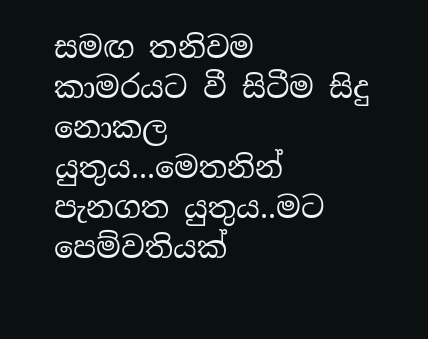සමඟ තනිවම කාමරයට වී සිටීම සිදු නොකල යුතුය...මෙතනින් පැනගත යුතුය..මට පෙම්වතියක්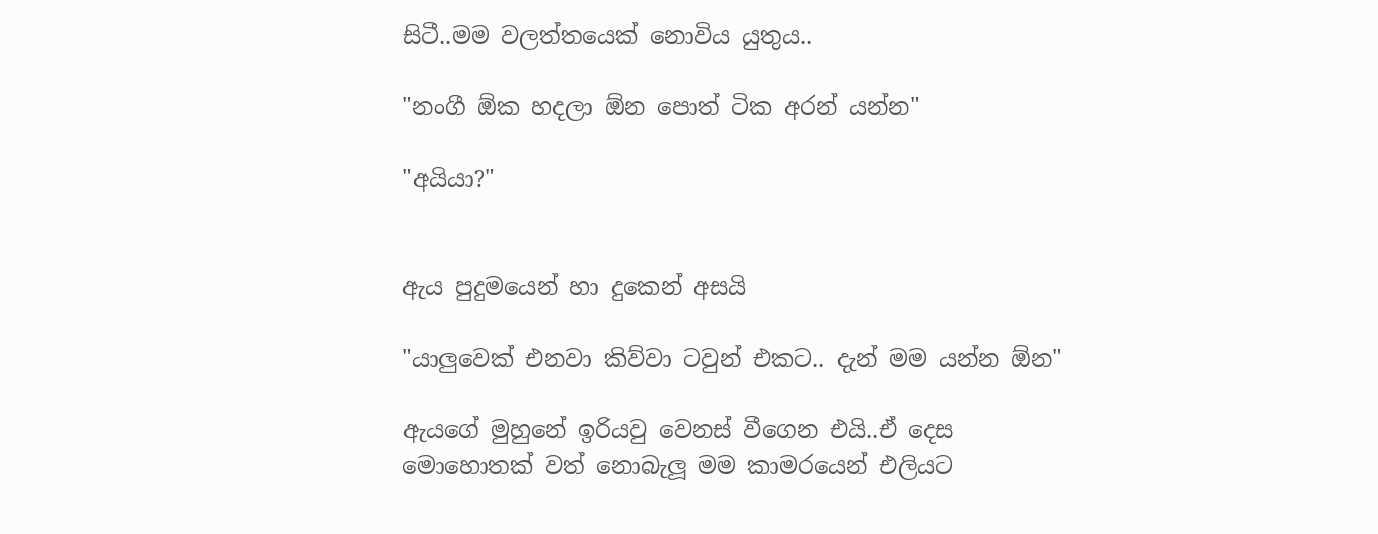සිටී..මම වලත්තයෙක් නොවිය යුතුය..

"නංගී ඕක හදලා ඕන පොත් ටික අරන් යන්න"

"අයියා?"


ඇය පුදුමයෙන් හා දුකෙන් අසයි

"යාලුවෙක් එනවා කිව්වා ටවුන් එකට.. දැන් මම යන්න ඕන"

ඇයගේ මුහුනේ ඉරියවු වෙනස් වීගෙන එයි..ඒ දෙස මොහොතක් වත් නොබැලූ මම කාමරයෙන් එලියට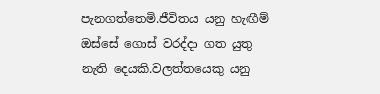පැනගත්තෙමි.ජීවිතය යනු හැඟීම් ඔස්සේ ගොස් වරද්දා ගත යුතු නැති දෙයකි.වලත්තයෙකු යනු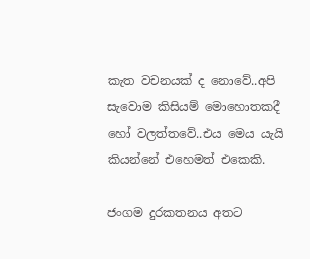කැත වචනයක් ද නොවේ..අපි සැවොම කිසියම් මොහොතකදී හෝ වලත්තවේ..එය මෙය යැයි කියන්නේ එහෙමත් එකෙකි.

ජංගම දුරකතනය අතට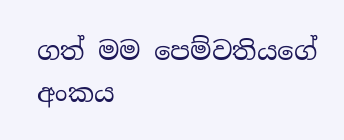ගත් මම පෙම්වතියගේ අංකය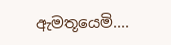ඇමතූයෙමි....